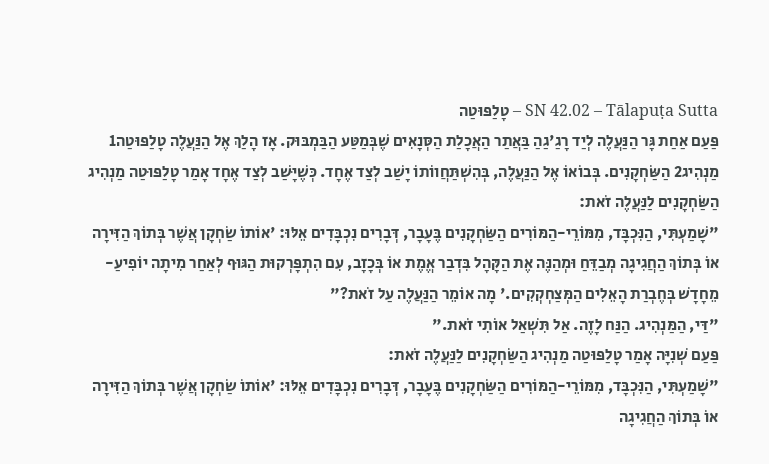SN 42.02 – Tālapuṭa Sutta – טָלַפּוּטַה
פַּעַם אַחַת גָּר הַנַּעֲלֶה לְיַד רָגַ'גַהַ בַּאֲתַר הַאֲכָלַת הַסְּנָאִים שֶׁבְּמַטַּע הַבַּמְבּוּק. אָז הָלַךְ אֶל הַנַּעֲלֶה טָלַפּוּטַה1 מַנְהִיג2 הַשַּׂחְקָנִים. בְּבוֹאוֹ אֶל הַנַּעֲלֶה, בְּהִשְׁתַּחֲווֹתוֹ יָשַׁב לְצַד אֶחָד. כְּשֶׁיָּשַׁב לְצַד אֶחָד אָמַר טָלַפּוּטַה מַנְהִיג הַשַּׂחְקָנִים לַנַּעֲלֶה זֹאת:
"שָׁמַעְתִּי, הַנִּכְבָּד, מִמּוֹרֵי-הַמּוֹרִים הַשַּׂחְקָנִים בֶּעָבָר, דְּבָרִים נִכְבָּדִים אֵלּוּ: 'אוֹתוֹ שַׂחְקָן אֲשֶׁר בְּתוֹךְ הַזִּירָה אוֹ בְּתוֹךְ הַחֲגִיגָה מְבַדֵּחַ וּמְהַנֶּה אֶת הַקָּהָל בִּדְבַר אֱמֶת אוֹ בְּכָזָב, עִם הִתְפָּרְקוּת הַגּוּף לְאַחַר מִיתָה יוֹפִיעַ-מֵחָדָשׁ בְּחֶבְרַת הָאֵלִים הַמְּצַחְקְקִים.' מָה אוֹמֵר הַנַּעֲלֶה עַל זֹאת?"
"דַּי, הַמַּנְהִיג. הַנַּח לָזֶה. אַל תִּשְׁאַל אוֹתִי זֹאת."
פַּעַם שְׁנִיָּה אָמַר טָלַפּוּטַה מַנְהִיג הַשַּׂחְקָנִים לַנַּעֲלֶה זֹאת:
"שָׁמַעְתִּי, הַנִּכְבָּד, מִמּוֹרֵי-הַמּוֹרִים הַשַּׂחְקָנִים בֶּעָבָר, דְּבָרִים נִכְבָּדִים אֵלּוּ: 'אוֹתוֹ שַׂחְקָן אֲשֶׁר בְּתוֹךְ הַזִּירָה אוֹ בְּתוֹךְ הַחֲגִיגָה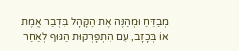מְבַדֵּחַ וּמְהַנֶּה אֶת הַקָּהָל בִּדְבַר אֱמֶת אוֹ בְּכָזָב, עִם הִתְפָּרְקוּת הַגּוּף לְאַחַר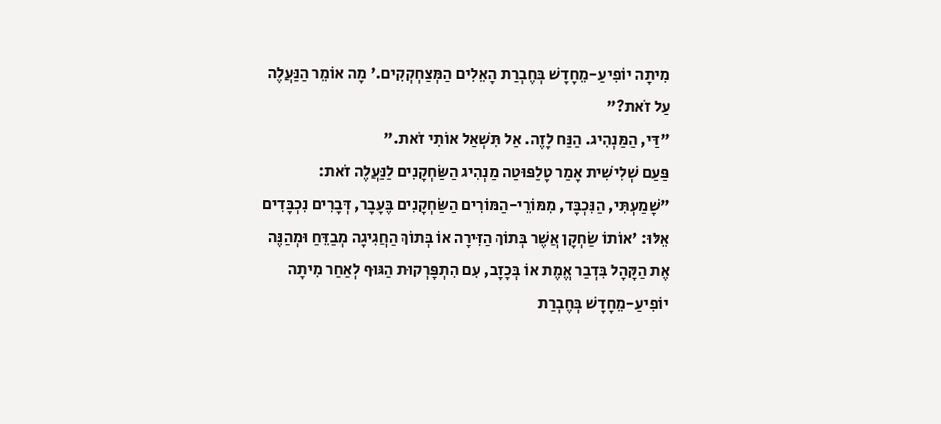מִיתָה יוֹפִיעַ-מֵחָדָשׁ בְּחֶבְרַת הָאֵלִים הַמְּצַחְקְקִים.' מָה אוֹמֵר הַנַּעֲלֶה עַל זֹאת?"
"דַּי, הַמַּנְהִיג. הַנַּח לָזֶה. אַל תִּשְׁאַל אוֹתִי זֹאת."
פַּעַם שְׁלִישִׁית אָמַר טָלַפּוּטַה מַנְהִיג הַשַּׂחְקָנִים לַנַּעֲלֶה זֹאת:
"שָׁמַעְתִּי, הַנִּכְבָּד, מִמּוֹרֵי-הַמּוֹרִים הַשַּׂחְקָנִים בֶּעָבָר, דְּבָרִים נִכְבָּדִים אֵלּוּ: 'אוֹתוֹ שַׂחְקָן אֲשֶׁר בְּתוֹךְ הַזִּירָה אוֹ בְּתוֹךְ הַחֲגִיגָה מְבַדֵּחַ וּמְהַנֶּה אֶת הַקָּהָל בִּדְבַר אֱמֶת אוֹ בְּכָזָב, עִם הִתְפָּרְקוּת הַגּוּף לְאַחַר מִיתָה יוֹפִיעַ-מֵחָדָשׁ בְּחֶבְרַת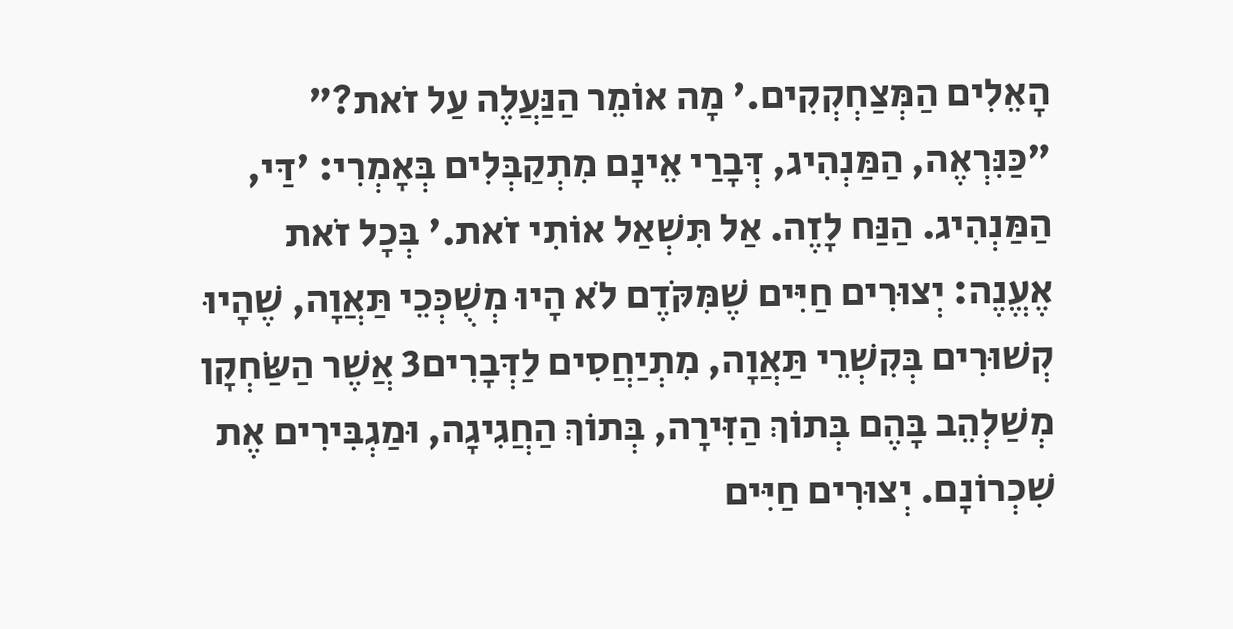הָאֵלִים הַמְּצַחְקְקִים.' מָה אוֹמֵר הַנַּעֲלֶה עַל זֹאת?"
"כַּנִּרְאֶה, הַמַּנְהִיג, דְּבָרַי אֵינָם מִתְקַבְּלִים בְּאָמְרִי: 'דַּי, הַמַּנְהִיג. הַנַּח לָזֶה. אַל תִּשְׁאַל אוֹתִי זֹאת.' בְּכָל זֹאת אֶעֱנֶה: יְצוּרִים חַיִּים שֶׁמִּקֹּדֶם לֹא הָיוּ מְשֻׁכְּכֵי תַּאֲוָה, שֶׁהָיוּ קְשׁוּרִים בְּקִשְׁרֵי תַּאֲוָה, מִתְיַחֲסִים לַדְּבָרִים3 אֲשֶׁר הַשַּׂחְקָן מְשַׁלְהֵב בָּהֶם בְּתוֹךְ הַזִּירָה, בְּתוֹךְ הַחֲגִיגָה, וּמַגְבִּירִים אֶת שִׁכְרוֹנָם. יְצוּרִים חַיִּים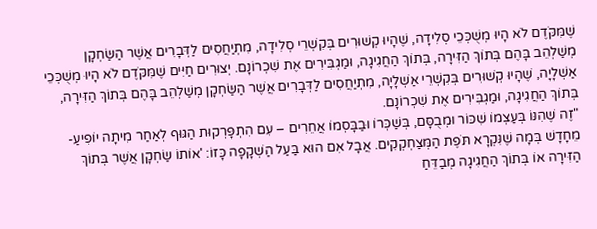שֶׁמִּקֹּדֶם לֹא הָיוּ מְשֻׁכְּכֵי סְלִידָה, שֶׁהָיוּ קְשׁוּרִים בְּקִשְׁרֵי סְלִידָה, מִתְיַחֲסִים לַדְּבָרִים אֲשֶׁר הַשַּׂחְקָן מְשַׁלְהֵב בָּהֶם בְּתוֹךְ הַזִּירָה, בְּתוֹךְ הַחֲגִיגָה, וּמַגְבִּירִים אֶת שִׁכְרוֹנָם. יְצוּרִים חַיִּים שֶׁמִּקֹּדֶם לֹא הָיוּ מְשֻׁכְּכֵי אַשְׁלָיָה, שֶׁהָיוּ קְשׁוּרִים בְּקִשְׁרֵי אַשְׁלָיָה, מִתְיַחֲסִים לַדְּבָרִים אֲשֶׁר הַשַּׂחְקָן מְשַׁלְהֵב בָּהֶם בְּתוֹךְ הַזִּירָה, בְּתוֹךְ הַחֲגִיגָה, וּמַגְבִּירִים אֶת שִׁכְרוֹנָם.
"זֶה שֶׁהִנּוֹ בְּעַצְמוֹ שִׁכּוֹר וּמְבֻסָּם, בְּשַׁכְּרוֹ וּבַבָּסְמוֹ אֲחֵרִים – עִם הִתְפָּרְקוּת הַגּוּף לְאַחַר מִיתָה יוֹפִיעַ-מֵחָדָשׁ בְּמָה שֶׁנִּקְרָא תֹּפֶת הַמְּצַחְקְקִים. אֲבָל אִם הוּא בַּעַל הַשְׁקָפָה כָּזוֹ: 'אוֹתוֹ שַׂחְקָן אֲשֶׁר בְּתוֹךְ הַזִּירָה אוֹ בְּתוֹךְ הַחֲגִיגָה מְבַדֵּחַ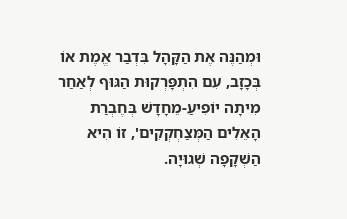וּמְהַנֶּה אֶת הַקָּהָל בִּדְבַר אֱמֶת אוֹ בְּכָזָב, עִם הִתְפָּרְקוּת הַגּוּף לְאַחַר מִיתָה יוֹפִיעַ-מֵחָדָשׁ בְּחֶבְרַת הָאֵלִים הַמְּצַחְקְקִים', זוֹ הִיא הַשְׁקָפָה שְׁגוּיָה.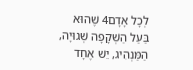לְכָל אָדָם4 שֶׁהוּא בַּעַל הַשְׁקָפָה שְׁגוּיָה, הַמַּנְהִיג, יֵשׁ אֶחָד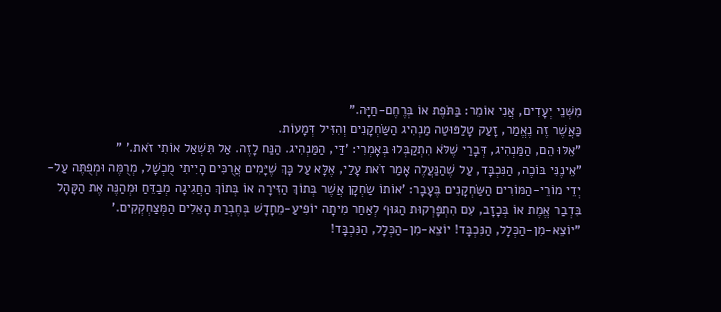מִשְּׁנֵי יְעָדִים, אֲנִי אוֹמֵר: בַּתֹּפֶת אוֹ בְּרֶחֶם-חַיָּה."
כַּאֲשֶׁר זֶה נֶאֱמַר, זָעַק טָלַפּוּטַה מַנְהִיג הַשַּׂחְקָנִים וְהִזִּיל דְּמָעוֹת.
"אֵלּוּ הֵם, הַמַּנְהִיג, דְּבָרַי שֶׁלֹּא הִתְקַבְּלוּ בְּאָמְרִי: 'דַּי, הַמַּנְהִיג. הַנַּח לָזֶה. אַל תִּשְׁאַל אוֹתִי זֹאת.' "
"אֵינֶנִּי בּוֹכֶה, הַנִּכְבָּד, עַל שֶׁהַנַּעֲלֶה אָמַר זֹאת עָלַי, אֶלָּא עַל כָּךְ שֶׁיָּמִים אֲרֻכִּים הָיִיתִי מֻכְשָׁל, מְרֻמֶּה וּמְפֻתֶּה עַל-יְדֵי מוֹרֵי-הַמּוֹרִים הַשַּׂחְקָנִים בֶּעָבָר: 'אוֹתוֹ שַׂחְקָן אֲשֶׁר בְּתוֹךְ הַזִּירָה אוֹ בְּתוֹךְ הַחֲגִיגָה מְבַדֵּחַ וּמְהַנֶּה אֶת הַקָּהָל בִּדְבַר אֱמֶת אוֹ בְּכָזָב, עִם הִתְפָּרְקוּת הַגּוּף לְאַחַר מִיתָה יוֹפִיעַ-מֵחָדָשׁ בְּחֶבְרַת הָאֵלִים הַמְּצַחְקְקִים.'
"יוֹצֵא-מִן-הַכְּלָל, הַנִּכְבָּד! יוֹצֵא-מִן-הַכְּלָל, הַנִּכְבָּד!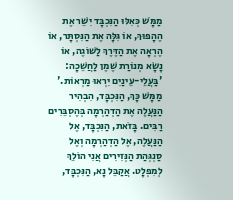מַמָּשׁ כְּאִלּוּ הַנִּכְבָּד יִשֵּׁר אֶת הֶהָפוּךְ, אוֹ גִּלָּה אֶת הַנִּסְתָּר, אוֹ הֶרְאָה אֶת הַדֶּרֶךְ לַשּׁוֹגֶה, אוֹ נָשָׂא מְנוֹרַת שֶׁמֶן לַחֲשֵׁכָה: 'בַּעֲלֵי-עֵינַיִם יִרְאוּ מַרְאוֹת.' מַמָּשׁ כָּךְ, הַנִּכְבָּד, הִבְהִיר הַנַּעֲלֶה אֶת הַדְהַרְמָה בְּהֶסְבֵּרִים רַבִּים. בָּזֹאת, הַנִּכְבָּד, אֶל הַנַּעֲלֶה, אֶל הַדְהַרְמָה וְאֶל סַנְגְּהַת הַנְּזִירִים אֲנִי הוֹלֵךְ לְמִפְלָט. אֲקַבֵּל נָא, הַנִּכְבָּד,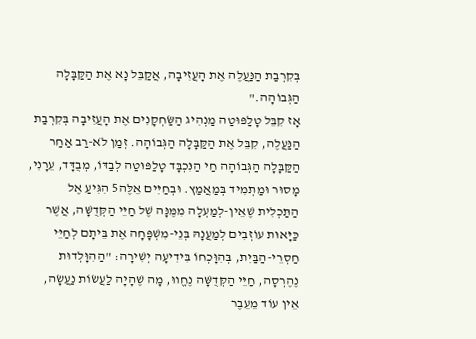בְּקִרְבַת הַנַּעֲלֶה אֶת הָעֲזִיבָה, אֲקַבֵּל נָא אֶת הַקַּבָּלָה הַגְּבוֹהָה."
אָז קִבֵּל טָלַפּוּטַה מַנְהִיג הַשַּׂחְקָנִים אֶת הָעֲזִיבָה בְּקִרְבַת הַנַּעֲלֶה, קִבֵּל אֶת הַקַּבָּלָה הַגְּבוֹהָה. זְמַן לֹא-רַב אַחַר הַקַּבָּלָה הַגְּבוֹהָה חַי הַנִּכְבָּד טָלַפּוּטַה לְבַדּוֹ, מְבֻדָּד, עֵרָנִי, מָסוּר וּמַתְמִיד בְּמַאֲמַץ. וּבְחַיִּים אֵלֶּה5 הִגִּיעַ אֶל הַתַּכְלִית שֶׁאֵין-לְמַעְלָה מִמֶּנָּה שֶׁל חַיֵּי הַקְּדֻשָּׁה, אֲשֶׁר כַּיָּאוּת עוֹזְבִים לְמַעֲנָהּ בְּנֵי-מִשְׁפָּחָה אֶת בֵּיתָם לְחַיֵּי חַסְרֵי-הַבַּיִת, בְּהִוָּכְחוֹ בִּידִיעָה יְשִׁירָה: "הַהִוָּלְדוּת נֶהֶרְסָה, חַיֵּי הַקְּדֻשָּׁה נֶחֱווּ, מָה שֶׁהָיָה לַעֲשׂוֹת נַעֲשָׂה, אֵין עוֹד מֵעֵבֶר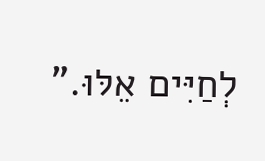לְחַיִּים אֵלּוּ."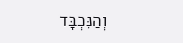וְהַנִּכְבָּד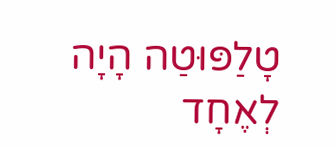טָלַפּוּטַה הָיָה לְאֶחָד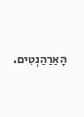הָאַרַהַנְטִים.